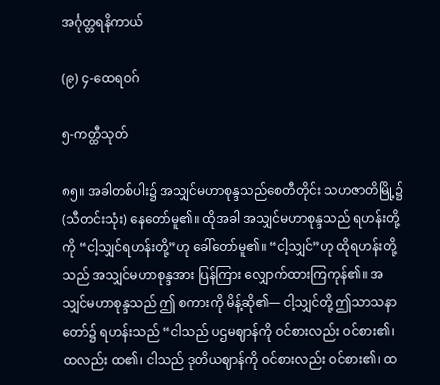အင်္ဂုတ္တရနိကာယ်

(၉) ၄-ထေရဝဂ်

၅-ကတ္ထီသုတ်

၈၅။ အခါတစ်ပါး၌ အသျှင်မဟာစုန္ဒသည်စေတီတိုင်း သဟဇာတိမြို့၌ (သီတင်းသုံး) နေတော်မူ၏။ ထိုအခါ အသျှင်မဟာစုန္ဒသည် ရဟန်းတို့ကို “ငါ့သျှင်ရဟန်းတို့”ဟု ခေါ်တော်မူ၏။ “ငါ့သျှင်”ဟု ထိုရဟန်းတို့သည် အသျှင်မဟာစုန္ဒအား ပြန်ကြား လျှောက်ထားကြကုန်၏။ အသျှင်မဟာစုန္ဒသည် ဤ စကားကို မိန့်ဆို၏— ငါ့သျှင်တို့ ဤသာသနာတော်၌ ရဟန်းသည် “ငါသည် ပဌမဈာန်ကို ဝင်စားလည်း ဝင်စား၏၊ ထလည်း ထ၏၊ ငါသည် ဒုတိယဈာန်ကို ဝင်စားလည်း ဝင်စား၏၊ ထ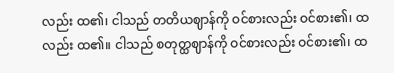လည်း ထ၏၊ ငါသည် တတိယဈာန်ကို ဝင်စားလည်း ဝင်စား၏၊ ထလည်း ထ၏။ ငါသည် စတုတ္ထဈာန်ကို ဝင်စားလည်း ဝင်စား၏၊ ထ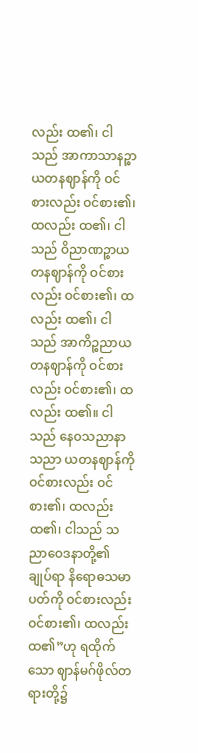လည်း ထ၏၊ ငါသည် အာကာသာနဉ္စာယတနဈာန်ကို ဝင်စားလည်း ဝင်စား၏၊ ထလည်း ထ၏၊ ငါသည် ဝိညာဏဉ္စာယတနဈာန်ကို ဝင်စားလည်း ဝင်စား၏၊ ထလည်း ထ၏၊ ငါသည် အာကိဉ္စညာယတနဈာန်ကို ဝင်စားလည်း ဝင်စား၏၊ ထလည်း ထ၏။ ငါသည် နေဝသညာနာသညာ ယတနဈာန်ကို ဝင်စားလည်း ဝင်စား၏၊ ထလည်း ထ၏၊ ငါသည် သညာဝေဒနာတို့၏ ချုပ်ရာ နိရောဓသမာပတ်ကို ဝင်စားလည်း ဝင်စား၏၊ ထလည်း ထ၏”ဟု ရထိုက်သော ဈာန်မဂ်ဖိုလ်တရားတို့၌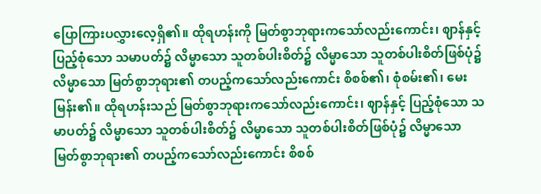ပြောကြားပလွှားလေ့ရှိ၏။ ထိုရဟန်းကို မြတ်စွာဘုရားကသော်လည်းကောင်း၊ ဈာန်နှင့်ပြည့်စုံသော သမာပတ်၌ လိမ္မာသော သူတစ်ပါးစိတ်၌ လိမ္မာသော သူတစ်ပါးစိတ်ဖြစ်ပုံ၌ လိမ္မာသော မြတ်စွာဘုရား၏ တပည့်ကသော်လည်းကောင်း စိစစ်၏၊ စုံစမ်း၏၊ မေးမြန်း၏။ ထိုရဟန်းသည် မြတ်စွာဘုရားကသော်လည်းကောင်း၊ ဈာန်နှင့် ပြည့်စုံသော သမာပတ်၌ လိမ္မာသော သူတစ်ပါးစိတ်၌ လိမ္မာသော သူတစ်ပါးစိတ်ဖြစ်ပုံ၌ လိမ္မာသော မြတ်စွာဘုရား၏ တပည့်ကသော်လည်းကောင်း စိစစ်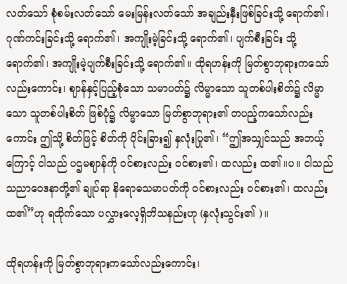လတ်သော် စုံစမ်းလတ်သော် မေးမြန်းလတ်သော် အချည်းနှီးဖြစ်ခြင်းသို့ ရောက်၏၊ ဂုဏ်ကင်းခြင်းသို့ ရောက်၏၊ အကျိုးမဲ့ခြင်းသို့ ရောက်၏၊ ပျက်စီးခြင်း သို့ ရောက်၏၊ အကျိုးမဲ့ပျက်စီးခြင်းသို့ ရောက်၏။ ထိုရဟန်းကို မြတ်စွာဘုရားကသော်လည်းကောင်း၊ ဈာန်နှင့်ပြည့်စုံသော သမာပတ်၌ လိမ္မာသော သူတစ်ပါးစိတ်၌ လိမ္မာသော သူတစ်ပါးစိတ် ဖြစ်ပုံ၌ လိမ္မာသော မြတ်စွာဘုရား၏ တပည့်ကသော်လည်းကောင်း ဤသို့ စိတ်ဖြင့် စိတ်ကို ပိုင်းခြား၍ နှလုံးပြု၏၊ “ဤအသျှင်သည် အဘယ့်ကြောင့် ငါသည် ပဌမဈာန်ကို ဝင်စားလည်း ဝင်စား၏၊ ထလည်း ထ၏။ပ။ ငါသည် သညာဝေဒနာတို့၏ ချုပ်ရာ နိရောဓသမာပတ်ကို ဝင်စားလည်း ဝင်စား၏၊ ထလည်း ထ၏”ဟု ရထိုက်သော ပလွှားလေ့ရှိဘိသနည်းဟု (နှလုံးသွင်း၏ )။

ထိုရဟန်းကို မြတ်စွာဘုရားကသော်လည်းကောင်း၊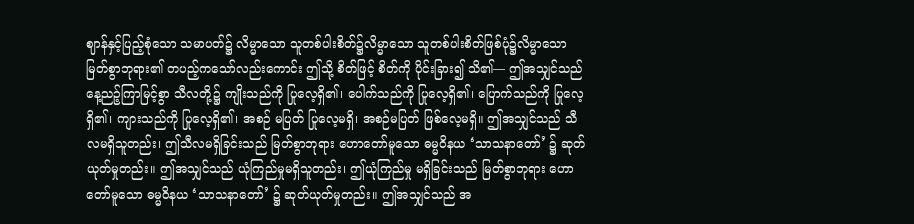ဈာန်နှင့်ပြည့်စုံသော သမာပတ်၌ လိမ္မာသော သူတစ်ပါးစိတ်၌လိမ္မာသော သူတစ်ပါးစိတ်ဖြစ်ပုံ၌လိမ္မာသော မြတ်စွာဘုရား၏ တပည့်ကသော်လည်းကောင်း ဤသို့ စိတ်ဖြင့် စိတ်ကို ပိုင်းခြား၍ သိ၏— ဤအသျှင်သည် နေ့ညဉ့်ကြာမြင့်စွာ သီလတို့၌ ကျိုးသည်ကို ပြုလေ့ရှိ၏၊ ပေါက်သည်ကို ပြုလေ့ရှိ၏၊ ပြောက်သည်ကို ပြုလေ့ရှိ၏၊ ကျားသည်ကို ပြုလေ့ရှိ၏၊ အစဉ် မပြတ် ပြုလေ့မရှိ၊ အစဉ်မပြတ် ဖြစ်လေ့မရှိ။ ဤအသျှင်သည် သီလမရှိသူတည်း၊ ဤသီလမရှိခြင်းသည် မြတ်စွာဘုရား ဟောတော်မူသော ဓမ္မဝိနယ ‘သာသနာတော်’ ၌ ဆုတ်ယုတ်မှုတည်း။ ဤအသျှင်သည် ယုံကြည်မှုမရှိသူတည်း၊ ဤယုံကြည်မှု မရှိခြင်းသည် မြတ်စွာဘုရား ဟောတော်မူသော ဓမ္မဝိနယ ‘သာသနာတော်’ ၌ ဆုတ်ယုတ်မှုတည်း။ ဤအသျှင်သည် အ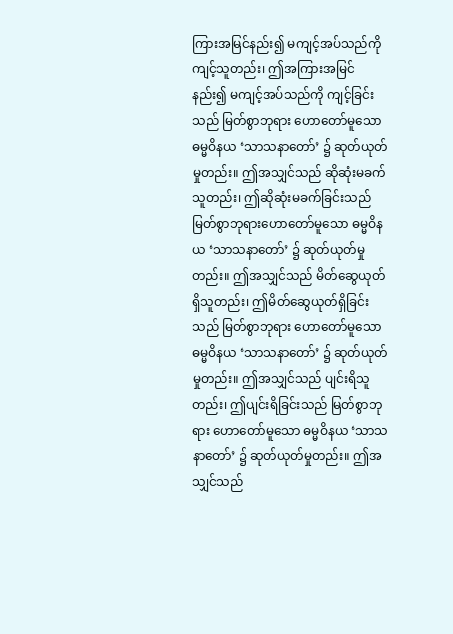ကြားအမြင်နည်း၍ မကျင့်အပ်သည်ကို ကျင့်သူတည်း၊ ဤအကြားအမြင်နည်း၍ မကျင့်အပ်သည်ကို ကျင့်ခြင်းသည် မြတ်စွာဘုရား ဟောတော်မူသော ဓမ္မဝိနယ ‘သာသနာတော်’ ၌ ဆုတ်ယုတ်မှုတည်း။ ဤအသျှင်သည် ဆိုဆုံးမခက်သူတည်း၊ ဤဆိုဆုံးမခက်ခြင်းသည် မြတ်စွာဘုရားဟောတော်မူသော ဓမ္မဝိနယ ‘သာသနာတော်’ ၌ ဆုတ်ယုတ်မှုတည်း။ ဤအသျှင်သည် မိတ်ဆွေယုတ်ရှိသူတည်း၊ ဤမိတ်ဆွေယုတ်ရှိခြင်းသည် မြတ်စွာဘုရား ဟောတော်မူသော ဓမ္မဝိနယ ‘သာသနာတော်’ ၌ ဆုတ်ယုတ်မှုတည်း။ ဤအသျှင်သည် ပျင်းရိသူတည်း၊ ဤပျင်းရိခြင်းသည် မြတ်စွာဘုရား ဟောတော်မူသော ဓမ္မဝိနယ ‘သာသနာတော်’ ၌ ဆုတ်ယုတ်မှုတည်း။ ဤအသျှင်သည်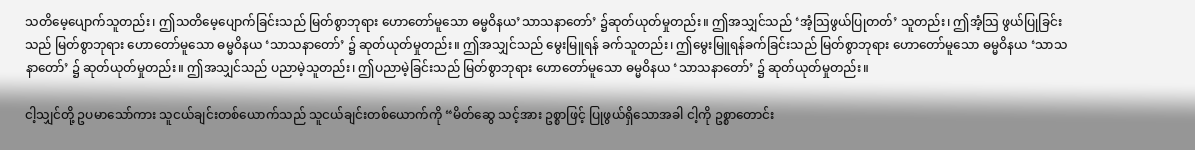သတိမေ့ပျောက်သူတည်း၊ ဤသတိမေ့ပျောက်ခြင်းသည် မြတ်စွာဘုရား ဟောတော်မူသော ဓမ္မဝိနယ’သာသနာတော်’ ၌ဆုတ်ယုတ်မှုတည်း။ ဤအသျှင်သည် ‘အံ့သြဖွယ်ပြုတတ်’ သူတည်း၊ ဤအံ့သြ ဖွယ်ပြုခြင်းသည် မြတ်စွာဘုရား ဟောတော်မူသော ဓမ္မဝိနယ ‘သာသနာတော်’ ၌ ဆုတ်ယုတ်မှုတည်း။ ဤအသျှင်သည် မွေးမြူရန် ခက်သူတည်း၊ ဤမွေးမြူရန်ခက်ခြင်းသည် မြတ်စွာဘုရား ဟောတော်မူသော ဓမ္မဝိနယ ‘သာသနာတော်’ ၌ ဆုတ်ယုတ်မှုတည်း။ ဤအသျှင်သည် ပညာမဲ့သူတည်း၊ ဤပညာမဲ့ခြင်းသည် မြတ်စွာဘုရား ဟောတော်မူသော ဓမ္မဝိနယ ‘သာသနာတော်’ ၌ ဆုတ်ယုတ်မှုတည်း။

ငါ့သျှင်တို့ ဥပမာသော်ကား သူငယ်ချင်းတစ်ယောက်သည် သူငယ်ချင်းတစ်ယောက်ကို “မိတ်ဆွေ သင့်အား ဥစ္စာဖြင့် ပြုဖွယ်ရှိသောအခါ ငါ့ကို ဥစ္စာတောင်း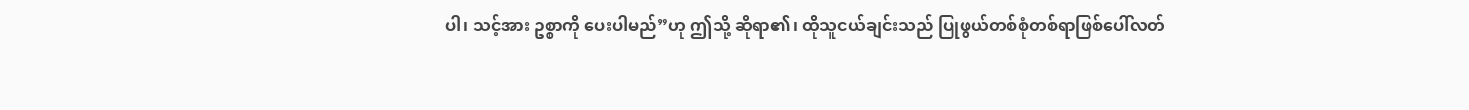ပါ၊ သင့်အား ဥစ္စာကို ပေးပါမည်”ဟု ဤသို့ ဆိုရာ၏၊ ထိုသူငယ်ချင်းသည် ပြုဖွယ်တစ်စုံတစ်ရာဖြစ်ပေါ်လတ်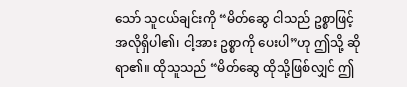သော် သူငယ်ချင်းကို “မိတ်ဆွေ ငါသည် ဥစ္စာဖြင့် အလိုရှိပါ၏၊ ငါ့အား ဥစ္စာကို ပေးပါ”ဟု ဤသို့ ဆိုရာ၏။ ထိုသူသည် “မိတ်ဆွေ ထိုသို့ဖြစ်လျှင် ဤ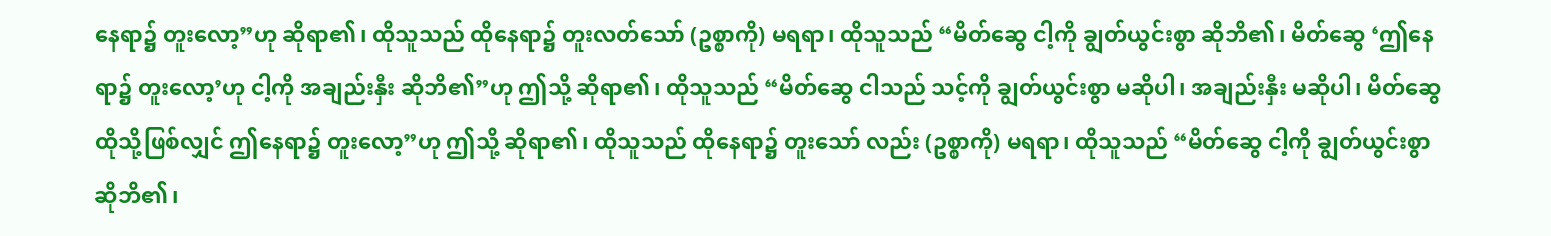နေရာ၌ တူးလော့”ဟု ဆိုရာ၏၊ ထိုသူသည် ထိုနေရာ၌ တူးလတ်သော် (ဥစ္စာကို) မရရာ၊ ထိုသူသည် “မိတ်ဆွေ ငါ့ကို ချွတ်ယွင်းစွာ ဆိုဘိ၏၊ မိတ်ဆွေ ‘ဤနေရာ၌ တူးလော့’ဟု ငါ့ကို အချည်းနှီး ဆိုဘိ၏”ဟု ဤသို့ ဆိုရာ၏၊ ထိုသူသည် “မိတ်ဆွေ ငါသည် သင့်ကို ချွတ်ယွင်းစွာ မဆိုပါ၊ အချည်းနှီး မဆိုပါ၊ မိတ်ဆွေ ထိုသို့ဖြစ်လျှင် ဤနေရာ၌ တူးလော့”ဟု ဤသို့ ဆိုရာ၏၊ ထိုသူသည် ထိုနေရာ၌ တူးသော် လည်း (ဥစ္စာကို) မရရာ၊ ထိုသူသည် “မိတ်ဆွေ ငါ့ကို ချွတ်ယွင်းစွာ ဆိုဘိ၏၊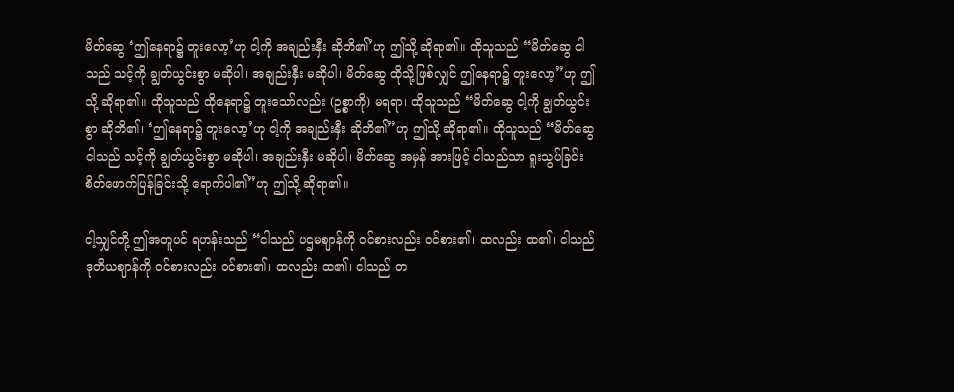မိတ်ဆွေ ‘ဤနေရာ၌ တူးလော့’ဟု ငါ့ကို အချည်းနှီး ဆိုဘိ၏’ဟု ဤသို့ ဆိုရာ၏။ ထိုသူသည် “မိတ်ဆွေ ငါသည် သင့်ကို ချွတ်ယွင်းစွာ မဆိုပါ၊ အချည်းနှီး မဆိုပါ၊ မိတ်ဆွေ ထိုသို့ဖြစ်လျှင် ဤနေရာ၌ တူးလော့”ဟု ဤသို့ ဆိုရာ၏။ ထိုသူသည် ထိုနေရာ၌ တူးသော်လည်း (ဥစ္စာကို) မရရာ၊ ထိုသူသည် “မိတ်ဆွေ ငါ့ကို ချွတ်ယွင်းစွာ ဆိုဘိ၏၊ ‘ဤနေရာ၌ တူးလော့’ဟု ငါ့ကို အချည်းနှီး ဆိုဘိ၏”ဟု ဤသို့ ဆိုရာ၏။ ထိုသူသည် “မိတ်ဆွေ ငါသည် သင့်ကို ချွတ်ယွင်းစွာ မဆိုပါ၊ အချည်းနှီး မဆိုပါ၊ မိတ်ဆွေ အမှန် အားဖြင့် ငါသည်သာ ရူးသွပ်ခြင်း စိတ်ဖောက်ပြန်ခြင်းသို့ ရောက်ပါ၏”ဟု ဤသို့ ဆိုရာ၏။

ငါ့သျှင်တို့ ဤအတူပင် ရဟန်းသည် “ငါသည် ပဌမဈာန်ကို ဝင်စားလည်း ဝင်စား၏၊ ထလည်း ထ၏၊ ငါသည် ဒုတိယဈာန်ကို ဝင်စားလည်း ဝင်စား၏၊ ထလည်း ထ၏၊ ငါသည် တ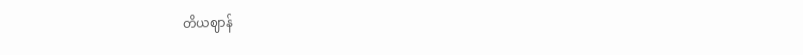တိယဈာန်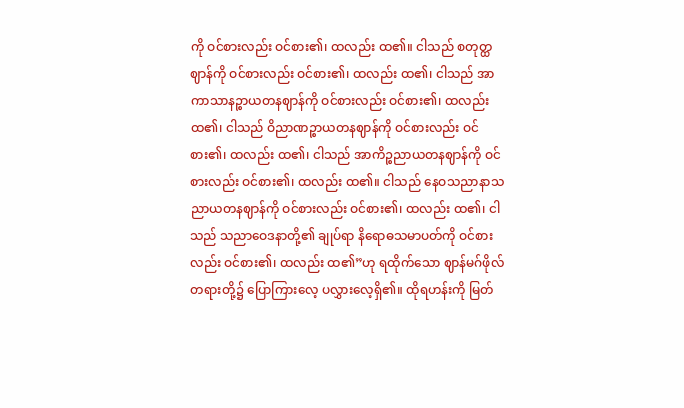ကို ဝင်စားလည်း ဝင်စား၏၊ ထလည်း ထ၏။ ငါသည် စတုတ္ထဈာန်ကို ဝင်စားလည်း ဝင်စား၏၊ ထလည်း ထ၏၊ ငါသည် အာကာသာနဉ္စာယတနဈာန်ကို ဝင်စားလည်း ဝင်စား၏၊ ထလည်း ထ၏၊ ငါသည် ဝိညာဏဉ္စာယတနဈာန်ကို ဝင်စားလည်း ဝင်စား၏၊ ထလည်း ထ၏၊ ငါသည် အာကိဉ္စညာယတနဈာန်ကို ဝင်စားလည်း ဝင်စား၏၊ ထလည်း ထ၏။ ငါသည် နေဝသညာနာသညာယတနဈာန်ကို ဝင်စားလည်း ဝင်စား၏၊ ထလည်း ထ၏၊ ငါသည် သညာဝေဒနာတို့၏ ချုပ်ရာ နိရောဓသမာပတ်ကို ဝင်စားလည်း ဝင်စား၏၊ ထလည်း ထ၏”ဟု ရထိုက်သော ဈာန်မဂ်ဖိုလ်တရားတို့၌ ပြောကြားလေ့ ပလွှားလေ့ရှိ၏။ ထိုရဟန်းကို မြတ်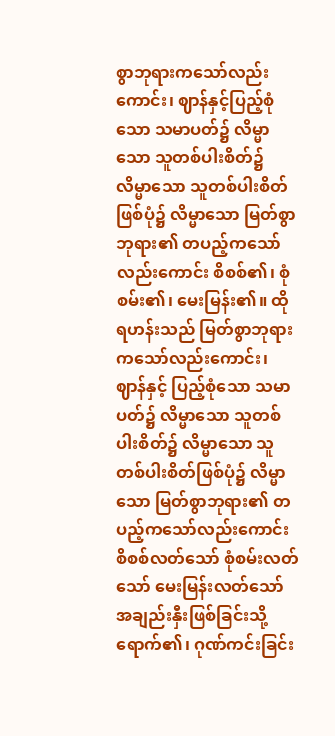စွာဘုရားကသော်လည်းကောင်း၊ ဈာန်နှင့်ပြည့်စုံသော သမာပတ်၌ လိမ္မာသော သူတစ်ပါးစိတ်၌ လိမ္မာသော သူတစ်ပါးစိတ်ဖြစ်ပုံ၌ လိမ္မာသော မြတ်စွာဘုရား၏ တပည့်ကသော်လည်းကောင်း စိစစ်၏၊ စုံစမ်း၏၊ မေးမြန်း၏။ ထိုရဟန်းသည် မြတ်စွာဘုရားကသော်လည်းကောင်း၊ ဈာန်နှင့် ပြည့်စုံသော သမာပတ်၌ လိမ္မာသော သူတစ်ပါးစိတ်၌ လိမ္မာသော သူတစ်ပါးစိတ်ဖြစ်ပုံ၌ လိမ္မာသော မြတ်စွာဘုရား၏ တပည့်ကသော်လည်းကောင်း စိစစ်လတ်သော် စုံစမ်းလတ်သော် မေးမြန်းလတ်သော် အချည်းနှီးဖြစ်ခြင်းသို့ ရောက်၏၊ ဂုဏ်ကင်းခြင်း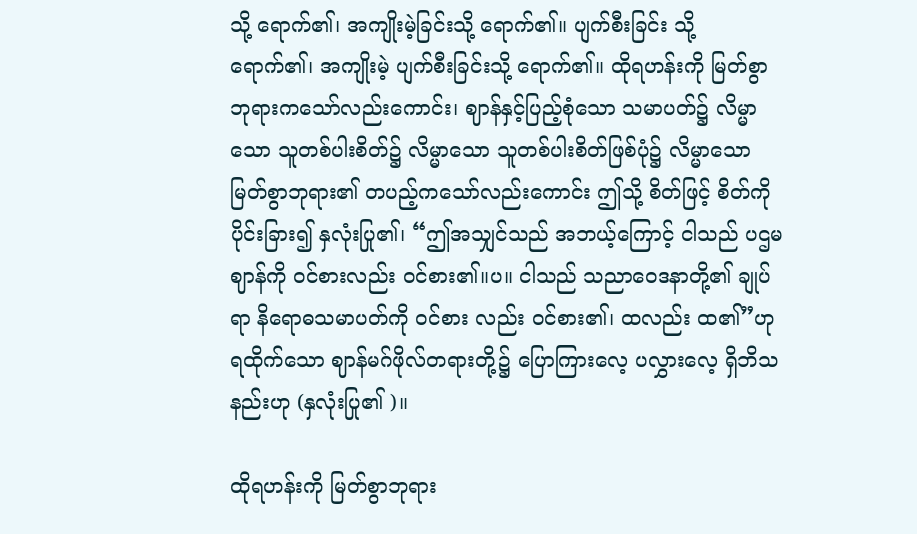သို့ ရောက်၏၊ အကျိုးမဲ့ခြင်းသို့ ရောက်၏။ ပျက်စီးခြင်း သို့ ရောက်၏၊ အကျိုးမဲ့ ပျက်စီးခြင်းသို့ ရောက်၏။ ထိုရဟန်းကို မြတ်စွာဘုရားကသော်လည်းကောင်း၊ ဈာန်နှင့်ပြည့်စုံသော သမာပတ်၌ လိမ္မာသော သူတစ်ပါးစိတ်၌ လိမ္မာသော သူတစ်ပါးစိတ်ဖြစ်ပုံ၌ လိမ္မာသော မြတ်စွာဘုရား၏ တပည့်ကသော်လည်းကောင်း ဤသို့ စိတ်ဖြင့် စိတ်ကို ပိုင်းခြား၍ နှလုံးပြု၏၊ “ဤအသျှင်သည် အဘယ့်ကြောင့် ငါသည် ပဌမ ဈာန်ကို ဝင်စားလည်း ဝင်စား၏။ပ။ ငါသည် သညာဝေဒနာတို့၏ ချုပ်ရာ နိရောဓသမာပတ်ကို ဝင်စား လည်း ဝင်စား၏၊ ထလည်း ထ၏”ဟု ရထိုက်သော ဈာန်မဂ်ဖိုလ်တရားတို့၌ ပြောကြားလေ့ ပလွှားလေ့ ရှိဘိသနည်းဟု (နှလုံးပြု၏ )။

ထိုရဟန်းကို မြတ်စွာဘုရား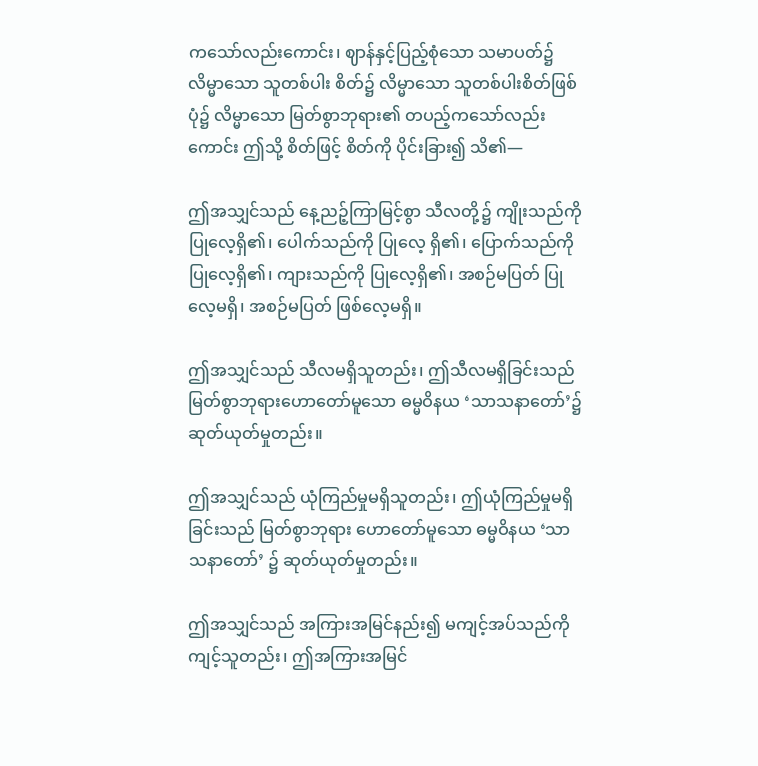ကသော်လည်းကောင်း၊ ဈာန်နှင့်ပြည့်စုံသော သမာပတ်၌ လိမ္မာသော သူတစ်ပါး စိတ်၌ လိမ္မာသော သူတစ်ပါးစိတ်ဖြစ်ပုံ၌ လိမ္မာသော မြတ်စွာဘုရား၏ တပည့်ကသော်လည်းကောင်း ဤသို့ စိတ်ဖြင့် စိတ်ကို ပိုင်းခြား၍ သိ၏—

ဤအသျှင်သည် နေ့ညဉ့်ကြာမြင့်စွာ သီလတို့၌ ကျိုးသည်ကို ပြုလေ့ရှိ၏၊ ပေါက်သည်ကို ပြုလေ့ ရှိ၏၊ ပြောက်သည်ကို ပြုလေ့ရှိ၏၊ ကျားသည်ကို ပြုလေ့ရှိ၏၊ အစဉ်မပြတ် ပြုလေ့မရှိ၊ အစဉ်မပြတ် ဖြစ်လေ့မရှိ။

ဤအသျှင်သည် သီလမရှိသူတည်း၊ ဤသီလမရှိခြင်းသည် မြတ်စွာဘုရားဟောတော်မူသော ဓမ္မဝိနယ ‘သာသနာတော်’၌ ဆုတ်ယုတ်မှုတည်း။

ဤအသျှင်သည် ယုံကြည်မှုမရှိသူတည်း၊ ဤယုံကြည်မှုမရှိခြင်းသည် မြတ်စွာဘုရား ဟောတော်မူသော ဓမ္မဝိနယ ‘သာသနာတော်’ ၌ ဆုတ်ယုတ်မှုတည်း။

ဤအသျှင်သည် အကြားအမြင်နည်း၍ မကျင့်အပ်သည်ကို ကျင့်သူတည်း၊ ဤအကြားအမြင်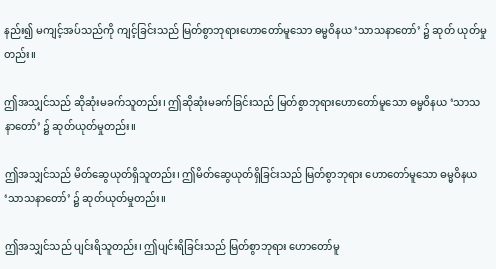နည်း၍ မကျင့်အပ်သည်ကို ကျင့်ခြင်းသည် မြတ်စွာဘုရားဟောတော်မူသော ဓမ္မဝိနယ ‘သာသနာတော်’ ၌ ဆုတ် ယုတ်မှုတည်း။

ဤအသျှင်သည် ဆိုဆုံးမခက်သူတည်း၊ ဤဆိုဆုံးမခက်ခြင်းသည် မြတ်စွာဘုရားဟောတော်မူသော ဓမ္မဝိနယ ‘သာသနာတော်’ ၌ ဆုတ်ယုတ်မှုတည်း။

ဤအသျှင်သည် မိတ်ဆွေယုတ်ရှိသူတည်း၊ ဤမိတ်ဆွေယုတ်ရှိခြင်းသည် မြတ်စွာဘုရား ဟောတော်မူသော ဓမ္မဝိနယ ‘သာသနာတော်’ ၌ ဆုတ်ယုတ်မှုတည်း။

ဤအသျှင်သည် ပျင်းရိသူတည်း၊ ဤပျင်းရိခြင်းသည် မြတ်စွာဘုရား ဟောတော်မူ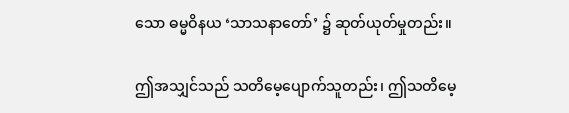သော ဓမ္မဝိနယ ‘သာသနာတော်’ ၌ ဆုတ်ယုတ်မှုတည်း။

ဤအသျှင်သည် သတိမေ့ပျောက်သူတည်း၊ ဤသတိမေ့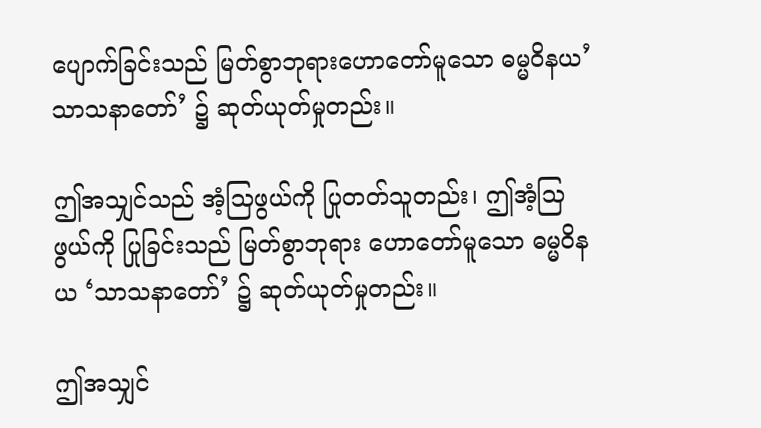ပျောက်ခြင်းသည် မြတ်စွာဘုရားဟောတော်မူသော ဓမ္မဝိနယ’သာသနာတော်’ ၌ ဆုတ်ယုတ်မှုတည်း။

ဤအသျှင်သည် အံ့သြဖွယ်ကို ပြုတတ်သူတည်း၊ ဤအံ့သြဖွယ်ကို ပြုခြင်းသည် မြတ်စွာဘုရား ဟောတော်မူသော ဓမ္မဝိနယ ‘သာသနာတော်’ ၌ ဆုတ်ယုတ်မှုတည်း။

ဤအသျှင်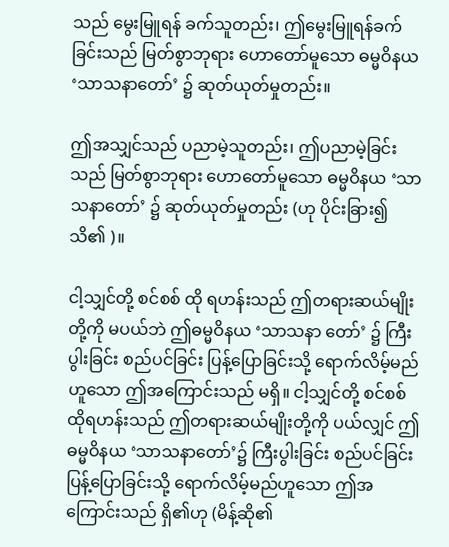သည် မွေးမြူရန် ခက်သူတည်း၊ ဤမွေးမြူရန်ခက်ခြင်းသည် မြတ်စွာဘုရား ဟောတော်မူသော ဓမ္မဝိနယ ‘သာသနာတော်’ ၌ ဆုတ်ယုတ်မှုတည်း။

ဤအသျှင်သည် ပညာမဲ့သူတည်း၊ ဤပညာမဲ့ခြင်းသည် မြတ်စွာဘုရား ဟောတော်မူသော ဓမ္မဝိနယ ‘သာသနာတော်’ ၌ ဆုတ်ယုတ်မှုတည်း (ဟု ပိုင်းခြား၍ သိ၏ )။

ငါ့သျှင်တို့ စင်စစ် ထို ရဟန်းသည် ဤတရားဆယ်မျိုးတို့ကို မပယ်ဘဲ ဤဓမ္မဝိနယ ‘သာသနာ တော်’ ၌ ကြီးပွါးခြင်း စည်ပင်ခြင်း ပြန့်ပြောခြင်းသို့ ရောက်လိမ့်မည်ဟူသော ဤအကြောင်းသည် မရှိ။ ငါ့သျှင်တို့ စင်စစ် ထိုရဟန်းသည် ဤတရားဆယ်မျိုးတို့ကို ပယ်လျှင် ဤဓမ္မဝိနယ ‘သာသနာတော်’၌ ကြီးပွါးခြင်း စည်ပင်ခြင်း ပြန့်ပြောခြင်းသို့ ရောက်လိမ့်မည်ဟူသော ဤအကြောင်းသည် ရှိ၏ဟု (မိန့်ဆို၏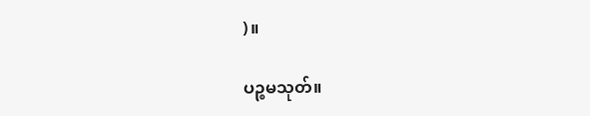)။

ပဉ္စမသုတ်။